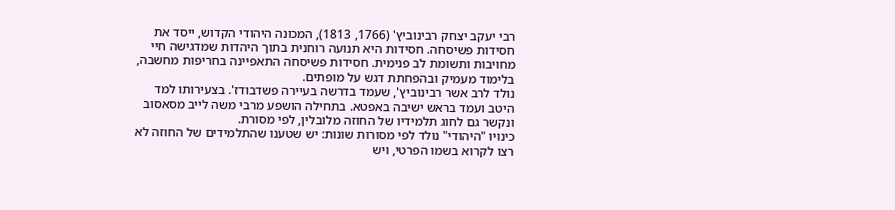רבי יעקב יצחק רבינוביץ' (1766, 1813), המכונה היהודי הקדוש, ייסד את חסידות פשיסחה. חסידות היא תנועה רוחנית בתוך היהדות שמדגישה חיי מחויבות ותשומת לב פנימית. חסידות פשיסחה התאפיינה בחריפות מחשבה, בלימוד מעמיק ובהפחתת דגש על מופתים.
נולד לרב אשר רבינוביץ', שעמד בדרשה בעיירה פשדבודז'. בצעירותו למד היטב ועמד בראש ישיבה באפטא. בתחילה הושפע מרבי משה לייב מסאסוב ונקשר גם לחוג תלמידיו של החוזה מלובלין, לפי מסורת.
כינויו "היהודי" נולד לפי מסורות שונות: יש שטענו שהתלמידים של החוזה לא רצו לקרוא בשמו הפרטי, ויש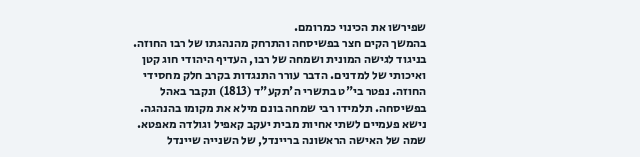שפירשו את הכינוי כמרומם.
בהמשך הקים חצר בפשיסחה והתרחק מהנהגתו של רבו החוזה. בניגוד לגישה המונית ושמחה של רבו, העדיף היהודי חוג קטן ואיכותי של למדנים. הדבר עורר התנגדות בקרב חלק מחסידי החוזה. נפטר בי"ט בתשרי ה'תקע"ד (1813) ונקבר באהל בפשיסחה. תלמידו רבי שמחה בונם מילא את מקומו בהנהגה.
נישא פעמיים לשתי אחיות מבית יעקב קאפיל וגולדה מאפטא. שמה של האישה הראשונה בריינדל, של השנייה שיינדל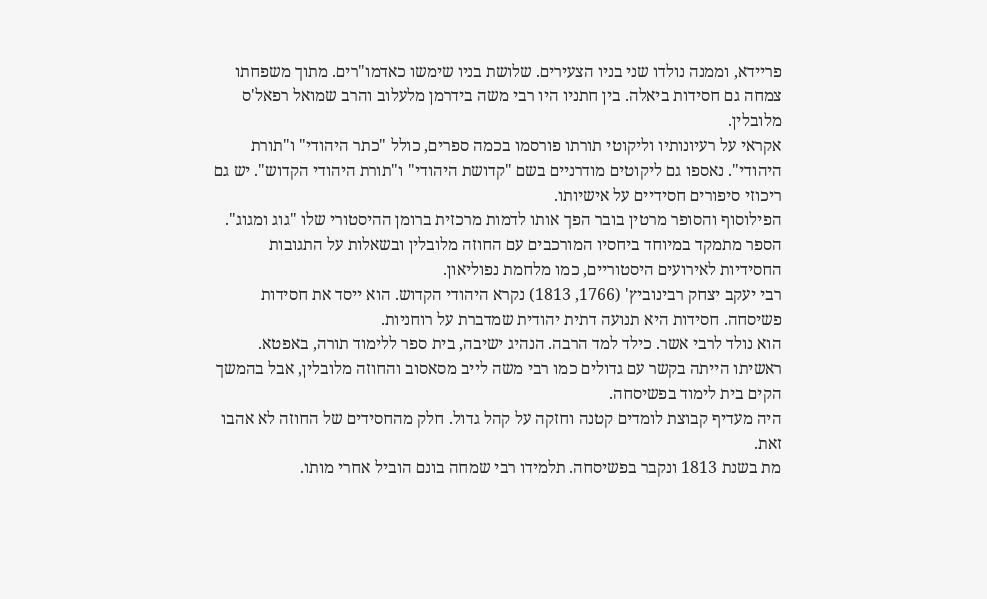פריידא, וממנה נולדו שני בניו הצעירים. שלושת בניו שימשו כאדמו"רים. מתוך משפחתו צמחה גם חסידות ביאלה. בין חתניו היו רבי משה בידרמן מלעלוב והרב שמואל רפאל'ס מלובלין.
אקראי על רעיונותיו וליקוטי תורתו פורסמו בכמה ספרים, כולל "כתר היהודי" ו"תורת היהודי". נאספו גם ליקוטים מודרניים בשם "קדושת היהודי" ו"תורת היהודי הקדוש". יש גם ריכוזי סיפורים חסידיים על אישיותו.
הפילוסוף והסופר מרטין בובר הפך אותו לדמות מרכזית ברומן ההיסטורי שלו "גוג ומגוג". הספר מתמקד במיוחד ביחסיו המורכבים עם החוזה מלובלין ובשאלות על התגובות החסידיות לאירועים היסטוריים, כמו מלחמת נפוליאון.
רבי יעקב יצחק רבינוביץ' (1766, 1813) נקרא היהודי הקדוש. הוא ייסד את חסידות פשיסחה. חסידות היא תנועה דתית יהודית שמדברת על רוחניות.
הוא נולד לרבי אשר. כילד למד הרבה. הנהיג ישיבה, בית ספר ללימוד תורה, באפטא.
ראשיתו הייתה בקשר עם גדולים כמו רבי משה לייב מסאסוב והחוזה מלובלין, אבל בהמשך הקים בית לימוד בפשיסחה.
היה מעדיף קבוצת לומדים קטנה וחזקה על קהל גדול. חלק מהחסידים של החוזה לא אהבו זאת.
מת בשנת 1813 ונקבר בפשיסחה. תלמידו רבי שמחה בונם הוביל אחרי מותו.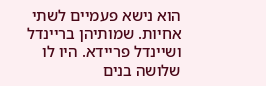הוא נישא פעמיים לשתי אחיות. שמותיהן בריינדל ושיינדל פריידא. היו לו שלושה בנים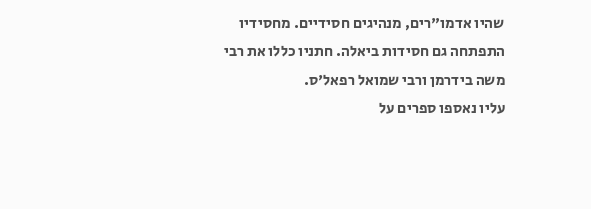שהיו אדמו"רים, מנהיגים חסידיים. מחסידיו התפתחה גם חסידות ביאלה. חתניו כללו את רבי משה בידרמן ורבי שמואל רפאל'ס.
עליו נאספו ספרים על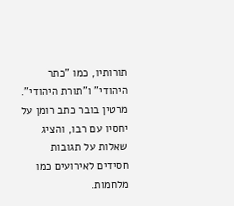תורותיו, כמו "כתר היהודי" ו"תורת היהודי". מרטין בובר כתב רומן על יחסיו עם רבו, והציג שאלות על תגובות חסידים לאירועים כמו מלחמות.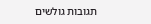תגובות גולשים